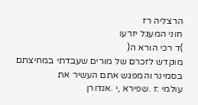הרצליה רז
חוני המעגל יזרעו
)ד רכי הורא ה(
מוקדש לזכרם של מורים שעבדתי במחיצתם בסמינר והמפגש אתם העשיר את
עולמי :ז .שפירא ,י .אנדורן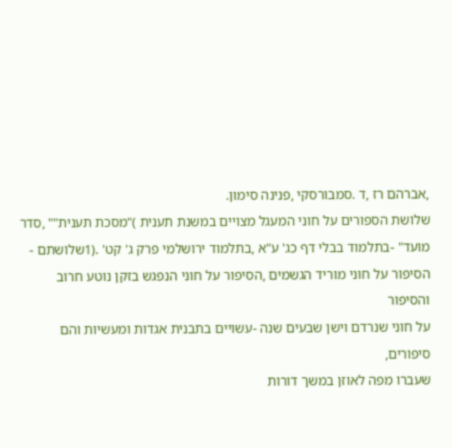,אברהם רז ,ד .סמבורסקי ,פנינה סימון.
שלושת הספורים על חוני המעגל מצויים במשנת תענית )"מסכת תענית"" ,סדר
מועד" -בתלמוד בבלי דף כג' ע"א ,בתלמוד ירושלמי פרק ג' קט' .(1שלושתם -
הסיפור על חוני מוריד הגשמים ,הסיפור על חוני הנפגש בזקן נוטע חרוב והסיפור
על חוני שנרדם וישן שבעים שנה -עשויים בתבנית אגדות ומעשיות והם סיפורים,
שעברו מפה לאוזן במשך דורות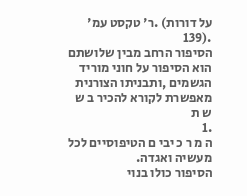על דורות) .ר' טקסט עמ' .(139
הסיפור הרחב מבין שלושתם הוא הסיפור על חוני מוריד הגשמים ,ותבניתו הצורנית
מאפשרת לקורא להכיר ב ש ש ת
.1
ה מ ר כ יבי ם הטיפוסיים לכל מעשיה ואגדה.
הסיפור כולו בנוי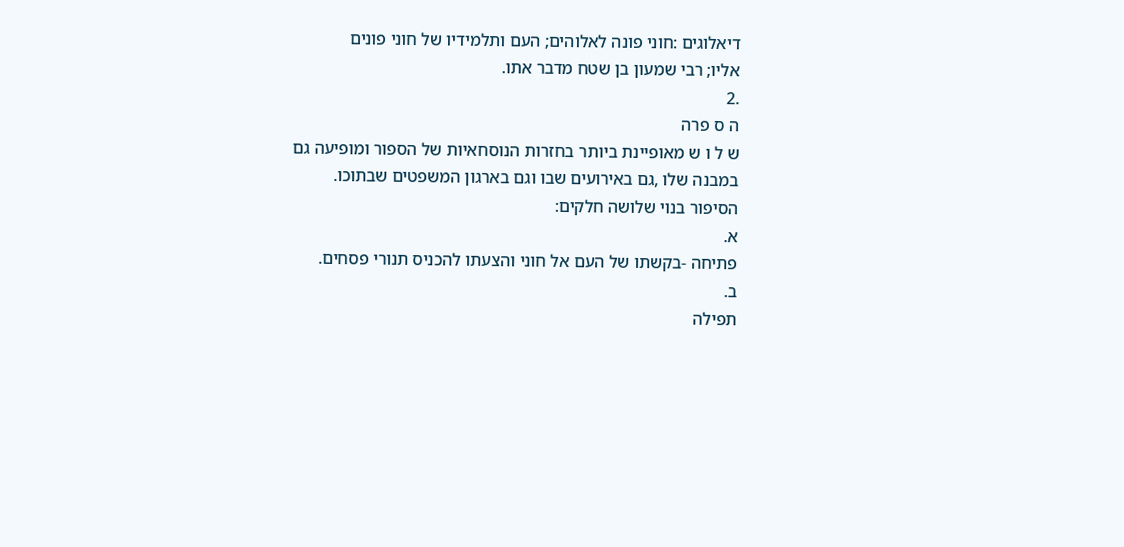דיאלוגים :חוני פונה לאלוהים; העם ותלמידיו של חוני פונים
אליו; רבי שמעון בן שטח מדבר אתו.
.2
ה ס פרה
ש ל ו ש מאופיינת ביותר בחזרות הנוסחאיות של הספור ומופיעה גם
במבנה שלו ,גם באירועים שבו וגם בארגון המשפטים שבתוכו.
הסיפור בנוי שלושה חלקים:
א.
פתיחה -בקשתו של העם אל חוני והצעתו להכניס תנורי פסחים.
ב.
תפילה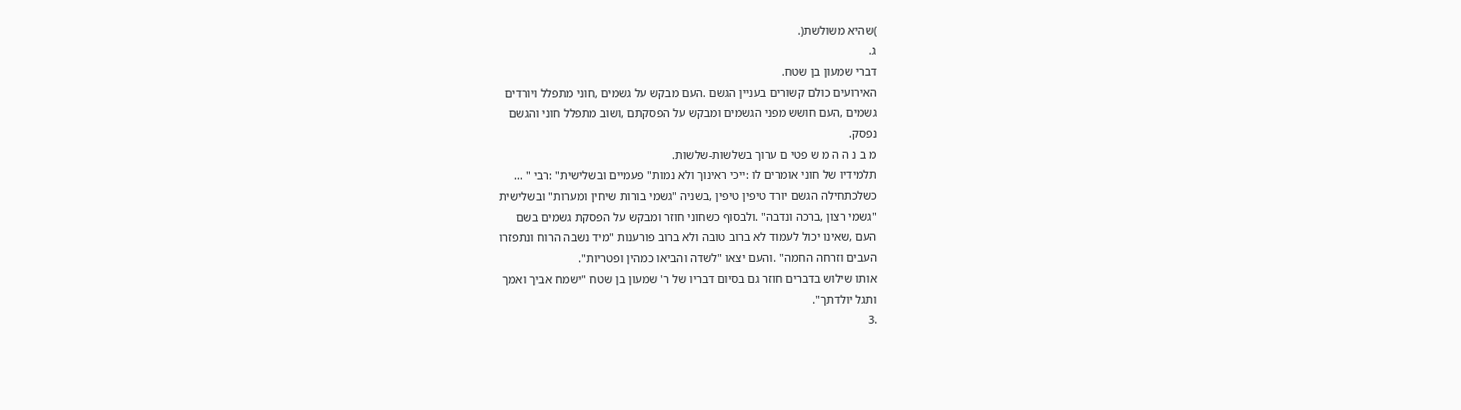)שהיא משולשת(.
ג.
דברי שמעון בן שטח.
האירועים כולם קשורים בעניין הגשם .העם מבקש על גשמים ,חוני מתפלל ויורדים
גשמים ,העם חושש מפני הגשמים ומבקש על הפסקתם ,ושוב מתפלל חוני והגשם
נפסק.
מ ב נ ה ה מ ש פטי ם ערוך בשלשות-שלשות.
תלמידיו של חוני אומרים לו :ייכי ראינוך ולא נמות" פעמיים ובשלישית" :רבי " …
כשלכתחילה הגשם יורד טיפין טיפין ,בשניה "גשמי בורות שיחין ומערות" ובשלישית
"גשמי רצון ,ברכה ונדבה" .ולבסוף כשחוני חוזר ומבקש על הפסקת גשמים בשם
העם ,שאינו יכול לעמוד לא ברוב טובה ולא ברוב פורענות "מיד נשבה הרוח ונתפזרו
העבים וזרחה החמה" .והעם יצאו "לשדה והביאו כמהין ופטריות".
אותו שילוש בדברים חוזר גם בסיום דבריו של ר' שמעון בן שטח "ישמח אביך ואמך
ותגל יולדתך".
.3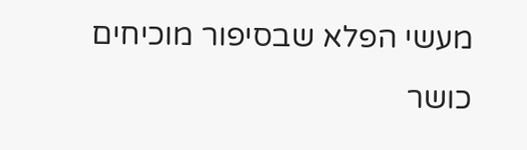מעשי הפלא שבסיפור מוכיחים כושר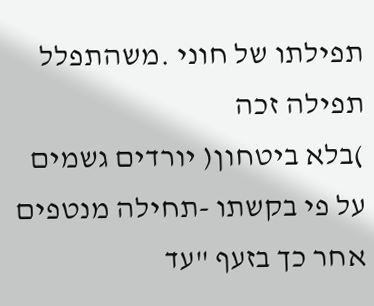תפילתו של חוני .משהתפלל תפילה זכה
)בלא ביטחון( יורדים גשמים על פי בקשתו -תחילה מנטפים אחר כך בזעף "עד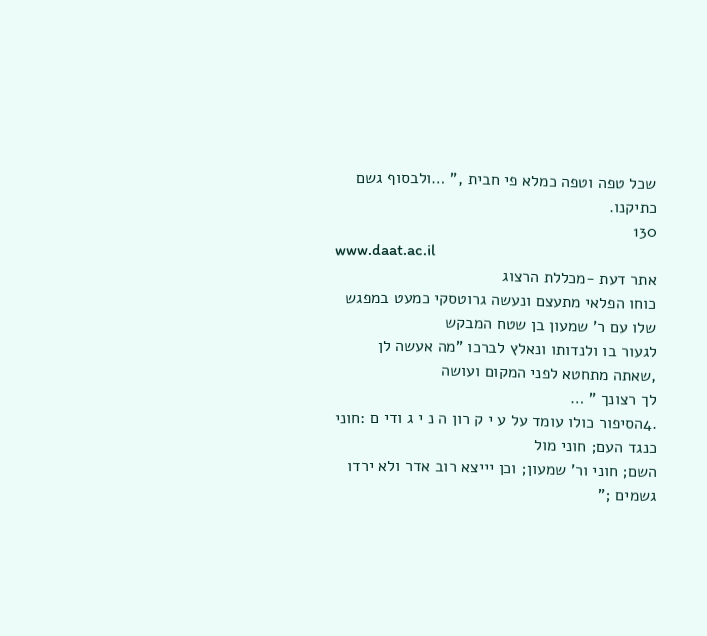שכל טפה וטפה כמלא פי חבית ," …ולבסוף גשם כתיקנו.
130
www.daat.ac.il
אתר דעת -מכללת הרצוג
כוחו הפלאי מתעצם ונעשה גרוטסקי כמעט במפגש שלו עם ר' שמעון בן שטח המבקש
לגעור בו ולנדותו ונאלץ לברכו "מה אעשה לן ,שאתה מתחטא לפני המקום ועושה
לך רצונך " …
.4הסיפור כולו עומד על ע י ק רון ה נ י ג ודי ם :חוני כנגד העם; חוני מול
השם; חוני ור' שמעון; וכן יייצא רוב אדר ולא ירדו גשמים ;"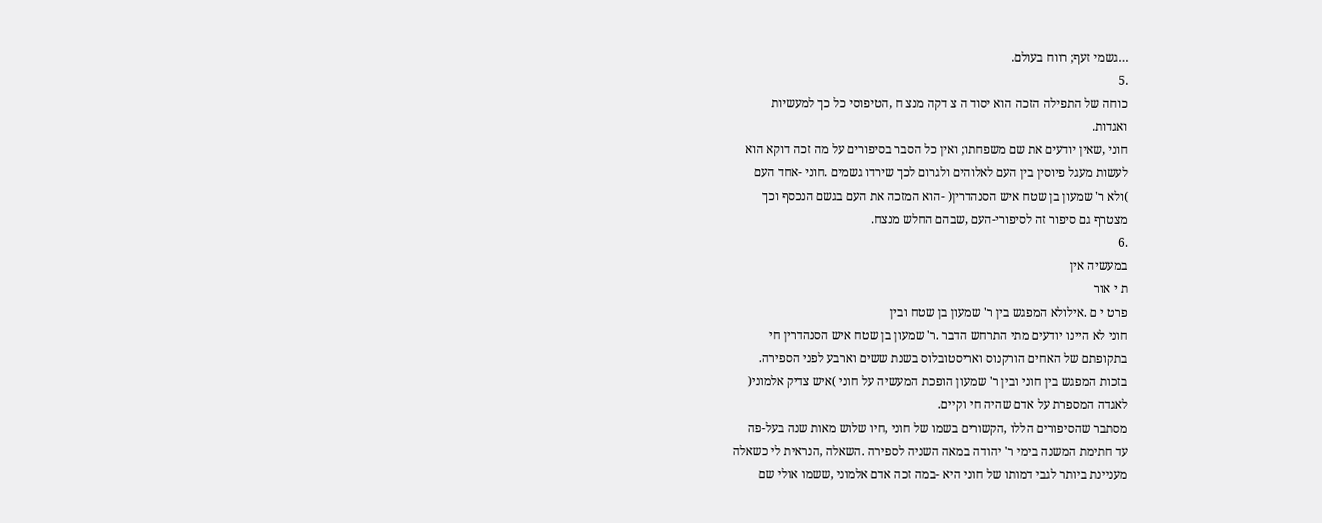…גשמי זעף; רווח בעולם.
.5
כוחה של התפילה הזכה הוא יסוד ה צ דקה מנצ ח ,הטיפוסי כל כך למעשיות
ואגדות.
חוני ,שאין יודעים את שם משפחתו; ואין כל הסבר בסיפורים על מה זכה דוקא הוא
לעשות מעגל פיוסין בין העם לאלוהים ולגרום לכך שירדו גשמים .חוני -אחד העם
)ולא ר' שמעון בן שטח איש הסנהדרין( -הוא המזכה את העם בגשם הנכסף וכך
מצטרף גם סיפור זה לסיפורי-העם ,שבהם החלש מנצח.
.6
במעשיה אין
ת י אור
פרט י ם .אילולא המפגש בין ר' שמעון בן שטח ובין
חוני לא היינו יודעים מתי התרחש הדבר .ר' שמעון בן שטח איש הסנהדרין חי
בתקופתם של האחים הורקנוס ואריסטובלוס בשנת ששים וארבע לפני הספירה.
בזכות המפגש בין חוני ובין ר' שמעון הופכת המעשיה על חוני )איש צדיק אלמוני(
לאגדה המספרת על אדם שהיה חי וקיים.
מסתבר שהסיפורים הללו ,הקשורים בשמו של חוני ,חיו שלוש מאות שנה בעל-פה
עד חתימת המשנה בימי ר' יהודה במאה השניה לספירה .השאלה ,הנראית לי כשאלה
מעניינת ביותר לגבי דמותו של חוני היא -במה זכה אדם אלמוני ,ששמו אולי שם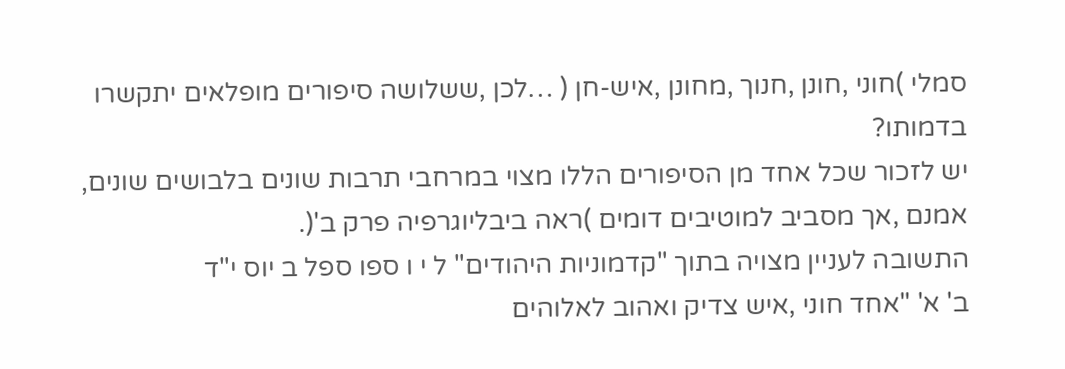סמלי )חוני ,חונן ,חנוך ,מחונן ,איש-חן ( …לכן ,ששלושה סיפורים מופלאים יתקשרו
בדמותו?
יש לזכור שכל אחד מן הסיפורים הללו מצוי במרחבי תרבות שונים בלבושים שונים,
אמנם ,אך מסביב למוטיבים דומים )ראה ביבליוגרפיה פרק ב'(.
התשובה לעניין מצויה בתוך "קדמוניות היהודים" ל י ו ספו ספל ב יוס י"ד
ב' א' "אחד חוני ,איש צדיק ואהוב לאלוהים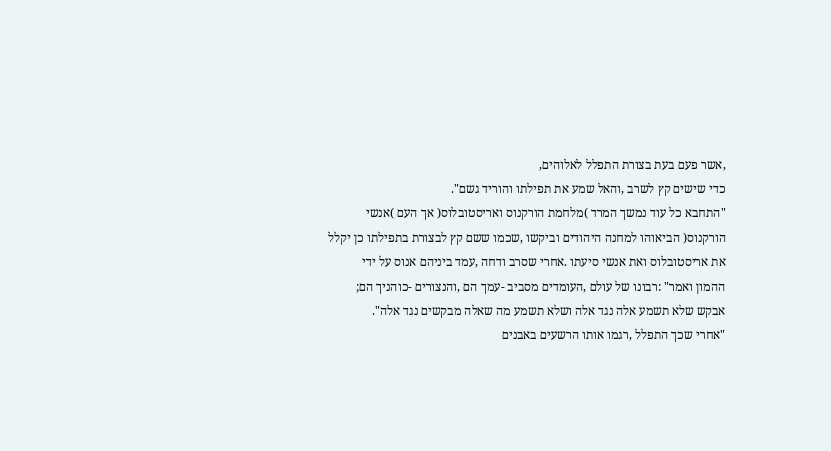,אשר פעם בעת בצורת התפלל לאלוהים,
כדי שישים קץ לשרב ,והאל שמע את תפילתו והוריד גשם".
"התחבא כל עוד נמשך המרד )מלחמת הורקנוס ואריסטובלוס( אך העם )אנשי
הורקנוס( הביאוהו למחנה היהודים וביקשו ,שכמו ששם קץ לבצורת בתפילתו כן יקלל
את אריסטובלוס ואת אנשי סיעתו .אחרי שסרב ודחה ,עמד ביניהם אנוס על ידי
ההמון ואמר" :רבונו של עולם ,העומדים מסביב -עמך הם ,והנצורים -כוהניך הם;
אבקש שלא תשמע אלה נגד אלה ושלא תשמע מה שאלה מבקשים נגד אלה".
"אחרי שכך התפלל ,רגמו אותו הרשעים באבנים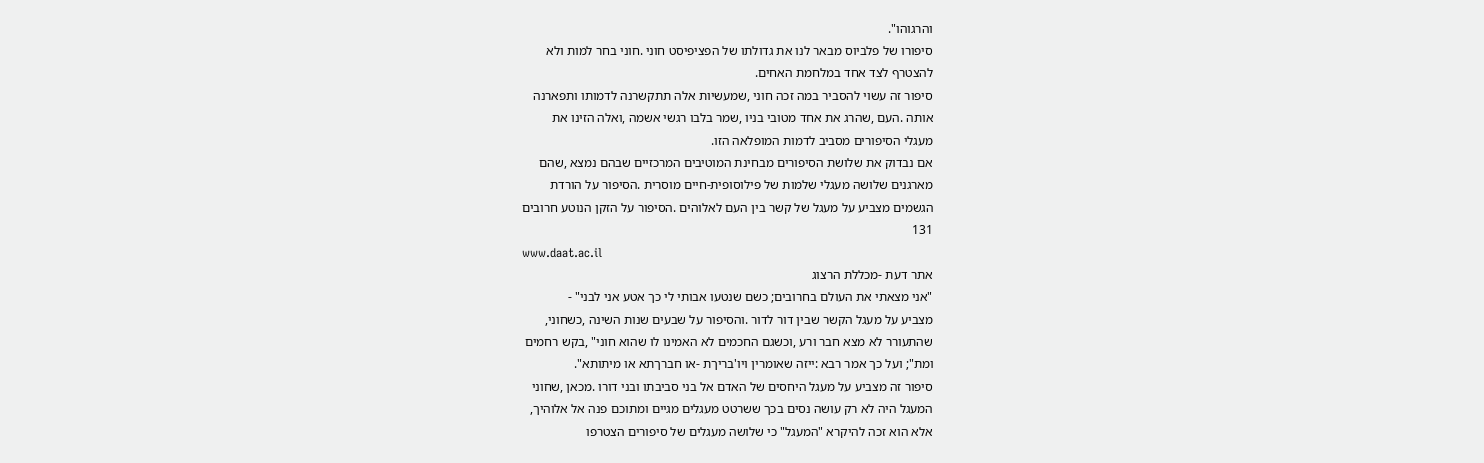והרגוהו".
סיפורו של פלביוס מבאר לנו את גדולתו של הפציפיסט חוני .חוני בחר למות ולא
להצטרף לצד אחד במלחמת האחים.
סיפור זה עשוי להסביר במה זכה חוני ,שמעשיות אלה תתקשרנה לדמותו ותפארנה
אותה .העם ,שהרג את אחד מטובי בניו ,שמר בלבו רגשי אשמה ,ואלה הזינו את
מעגלי הסיפורים מסביב לדמות המופלאה הזו.
אם נבדוק את שלושת הסיפורים מבחינת המוטיבים המרכזיים שבהם נמצא ,שהם
מארגנים שלושה מעגלי שלמות של פילוסופית-חיים מוסרית .הסיפור על הורדת
הגשמים מצביע על מעגל של קשר בין העם לאלוהים .הסיפור על הזקן הנוטע חרובים
131
www.daat.ac.il
אתר דעת -מכללת הרצוג
"אני מצאתי את העולם בחרובים; כשם שנטעו אבותי לי כך אטע אני לבני" -
מצביע על מעגל הקשר שבין דור לדור .והסיפור על שבעים שנות השינה ,כשחוני,
שהתעורר לא מצא חבר ורע ,וכשגם החכמים לא האמינו לו שהוא חוני" ,בקש רחמים
ומת"; ועל כך אמר רבא :ייזה שאומרין ויו'בריךת -או חברךתא או מיתותא".
סיפור זה מצביע על מעגל היחסים של האדם אל בני סביבתו ובני דורו .מכאן ,שחוני
המעגל היה לא רק עושה נסים בכך ששרטט מעגלים מגיים ומתוכם פנה אל אלוהיך,
אלא הוא זכה להיקרא "המעגל" כי שלושה מעגלים של סיפורים הצטרפו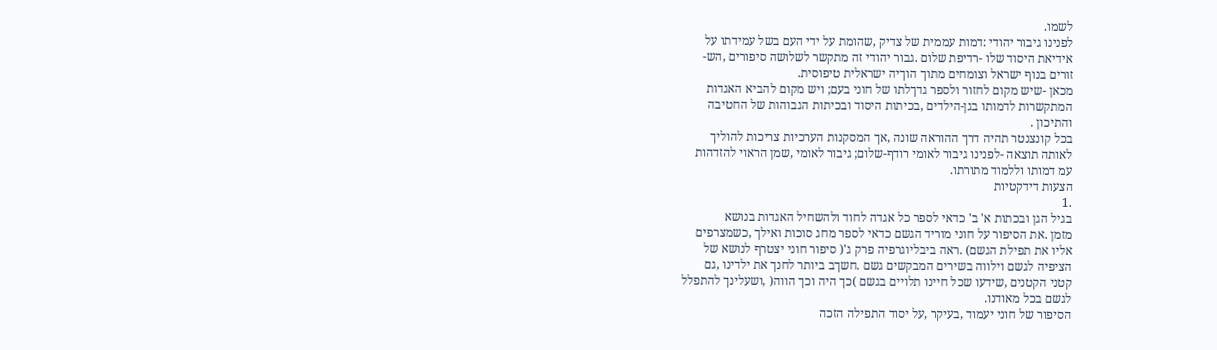לשמו.
לפנינו גיבור יהודי :דמות עממית של צדיק ,שהומת על ידי העם בשל עמידתו על
אידיאת היסוד שלו -רדיפת שלום .גבור יהודי זה מתקשר לשלושה סיפורים ,הש-
זורים בנוף ישראל וצומחים מתוך הוךיה ישראלית טיפוסית.
מכאן -שיש מקום לחזור ולספר גדךלתו של חוני בעם; ויש מקום להביא האגדות
המתקשרות לדמותו בגן-הילדים ,בכיתות היסוד ובכיתות הגבוהות של החטיבה
והתיכון .
בכל קונצנטר תהיה דרך ההוראה שונה ,אך המסקנות הערכיות צריכות להוליך
לאותה תוצאה -לפנינו גיבור לאומי רודף-שלום; גיבור לאומי ,שמן הראוי להזדהות
עמ דמותו וללמוד מתורתו.
הצעות דידקטיות
.1
בגיל הגן ובכתות א' ב' כדאי לספר כל אגדה לחוד ולהשחיל האגדות בנושא
מזמן .את הסיפור על חוני מוריד הגשם כדאי לספר מחג סוכות ואילך ,כשמצרפים
אליו את תפילת הגשם) .ראה ביבליוגרפיה פרק ג'( סיפור חוני יצטרף לנושא של
הציפיה לגשם וילווה בשירים המבקשים גשם .חשךב ביותר לחנך את ילדינו ,גם
קטני הקטנים ,שידעו שכל חיינו תלויים בגשם )כך היה וכך הווה( ,ושעלינך להתפלל
לגשם בכל מאודנו.
הסיפור של חוני יעמוד ,בעיקר ,על יסוד התפילה הזכה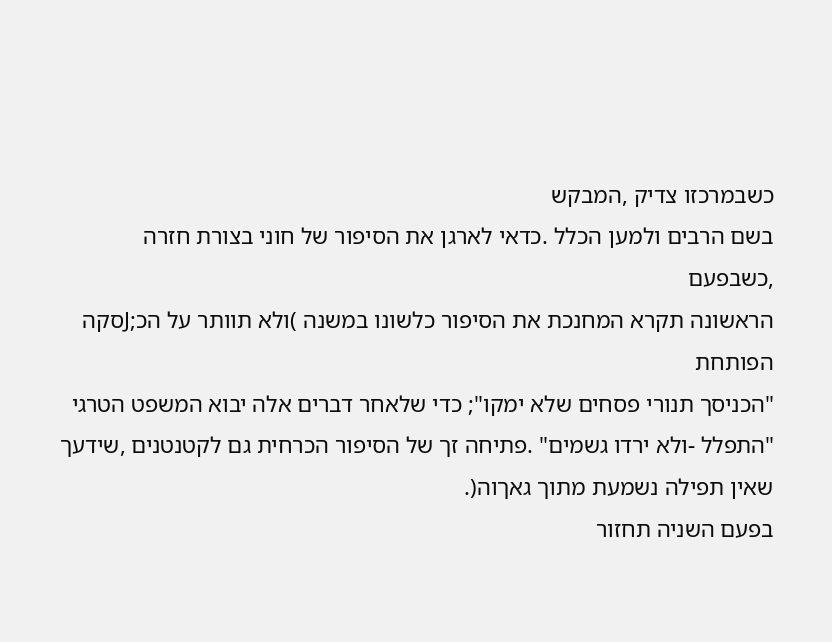כשבמרכזו צדיק ,המבקש
בשם הרבים ולמען הכלל .כדאי לארגן את הסיפור של חוני בצורת חזרה ,כשבפעם
הראשונה תקרא המחנכת את הסיפור כלשונו במשנה )ולא תוותר על הכ;Jסקה הפותחת
"הכניסך תנורי פסחים שלא ימקו"; כדי שלאחר דברים אלה יבוא המשפט הטרגי
"התפלל -ולא ירדו גשמים" .פתיחה זך של הסיפור הכרחית גם לקטנטנים ,שידעך
שאין תפילה נשמעת מתוך גאךוה(.
בפעם השניה תחזור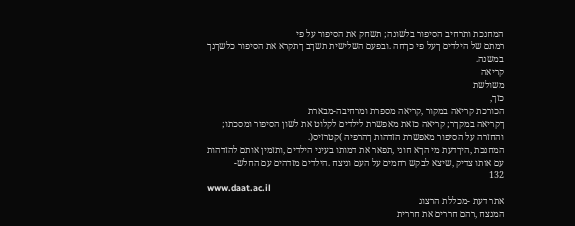המחנכת ותרחיב הסיפור בלשונה; תשחק את הסיפור על פי
רמתם של הילדים ךעל פי כךחה .ובפעם השלישית תשךב ךתקרא את הסיפור כלשךנך
במשנה.
קריאה
משולשת
כזך,
הכורכת קריאה במקור ,קריאה מספרת ומרחיבה-מבארת
ךקריאה במקךר; קריאה כזאת מאפשרת לילדים לקלוט את לשון הסיפור ומסכתו;
והחזרה על הסיפור מאפשרת הזדהות ךהרפיה )קטרזיס(.
המחנכת ,היךדעת מי הךא חוני ,תפאר את דמותו בעיני הילדים ,ותזמין אותם להזדהות
עם אותו צדיק ,שיצא לבקש רחמים על העם וניצח .הילדים מזדהים עם החלש-
132
www.daat.ac.il
אתר דעת -מכללת הרצוג
המנצח ,רהם חררים את חררית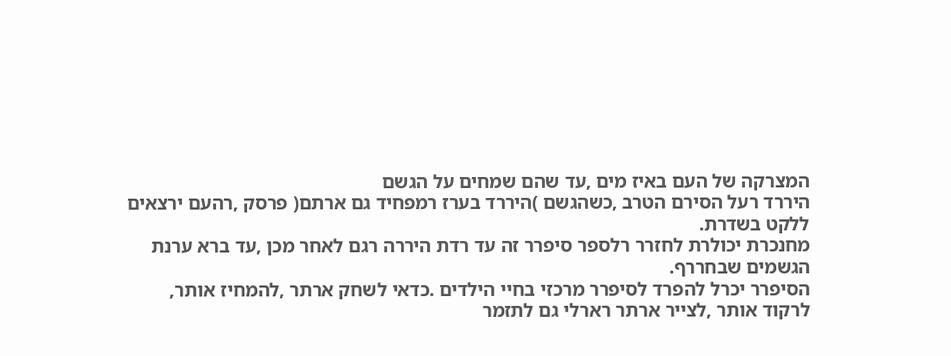המצרקה של העם באיז מים ,עד שהם שמחים על הגשם
היררד רעל הסירם הטרב ,כשהגשם )היררד בערז רמפחיד גם ארתם( פרסק ,רהעם ירצאים
ללקט בשדרת.
מחנכרת יכולרת לחזרר רלספר סיפרר זה עד רדת היררה רגם לאחר מכן ,עד ברא ערנת
הגשמים שבחררף.
הסיפרר יכרל להפרד לסיפרר מרכזי בחיי הילדים .כדאי לשחק ארתר ,להמחיז אותר,
לרקוד אותר ,לצייר ארתר רארלי גם לתזמר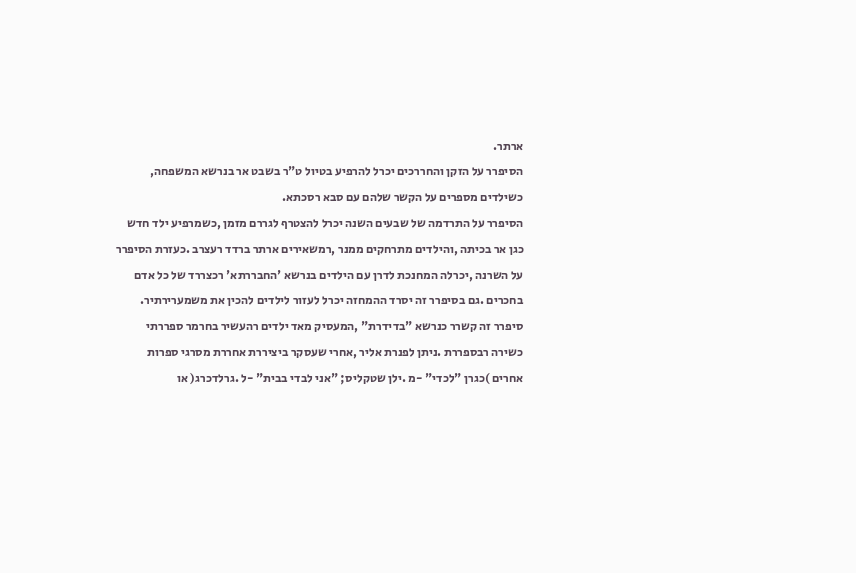ארתר.
הסיפרר על הזקן והחררכים יכרל להרפיע בטיול ט"ר בשבט אר בנרשא המשפחה,
כשילדים מספרים על הקשר שלהם עם סבא רסכתא.
הסיפרר על התרדמה של שבעים השנה יכרל להצטרף לגררם מזמן ,כשמרפיע ילד חדש
כגן אר בכיתה ,והילדים מתרחקים ממנר ,רמשאירים ארתר ברדד רעצרב .כעזרת הסיפרר
על השרנה ,יכרלה המחנכת לדרן עם הילדים בנרשא 'החבררתא' רכצררד של כל אדם
בחכרים .גם בסיפרר זה יסרד ההמחזה יכרל לעזור לילדים להכין את משמערירתיר.
סיפרר זה קשרר כנרשא "בדידרת" ,המעסיק מאד ילדים רהעשיר בחרמר ספררתי
כשירה רבספררת .ניתן לפנרת אליר ,אחרי שעסקר ביציררת אחררת מסרגי ספרות
אחרים )כגרן "לכדי" -מ .ילן שטקליס; "אני לבדי בבית" -ל .גרלדכרג( או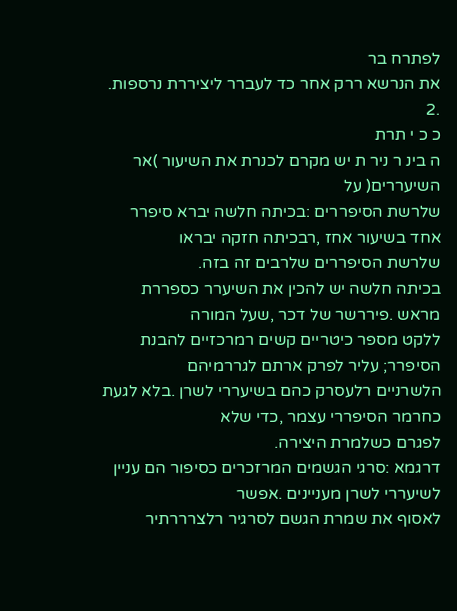לפתרח בר
את הנרשא ררק אחר כד לעברר ליציררת נרספות.
.2
כ כ י תרת
ה בינ ר ניר ת יש מקרם לכנרת את השיעור )אר השיעררים( על
שלרשת הסיפררים :בכיתה חלשה יברא סיפרר אחד בשיעור אחז ,רבכיתה חזקה יבראו
שלרשת הסיפררים שלרבים זה בזה.
בכיתה חלשה יש להכין את השיערר כספררת מראש .פיררשר של דכר ,שעל המורה
ללקט מספר כיטריים קשים רמרכזיים להבנת הסיפרר; עליר לפרק ארתם לגררמיהם
הלשרניים רלעסרק כהם בשיעררי לשרן .בלא לגעת כחרמר הסיפררי עצמר ,כדי שלא
לפגרם כשלמרת היצירה.
דרגמא :סרגי הגשמים המרזכרים כסיפור הם עניין לשיעררי לשרן מעניינים .אפשר
לאסוף את שמרת הגשם לסרגיר רלצרררתיר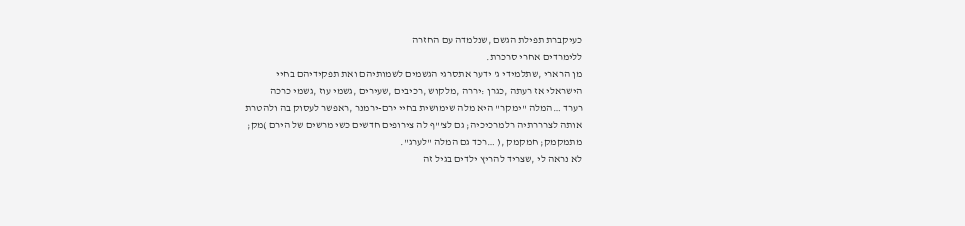כעיקברת תפילת הגשם ,שנלמדה עם החזרה
ללימרדים אחרי סרכרת.
מן הרארי ,שתלמידי ג' ידער אתסרגי הגשמים לשמותיהם ואת תפקידיהם בחיי
הישראלי אז רעתה ,כגרן :יררה ,מלקוש ,רכיבים ,שעירים ,גשמי עוז ,גשמי כרכה
רערד …המלה "ימקר" היא מלה שימושית בחיי ירם-ירמנר ,ראפשר לעסוק בה ולהטרת
אותה לצרררתיה רלמרכיכיה; גם לצ'"ף לה צירופים חדשים כשי מרשים של הירם )מק;
מתמקמק; חמקמק ,( …רכד גם המלה "לערג".
לא נראה לי ,שצריד להריץ ילדים בגיל זה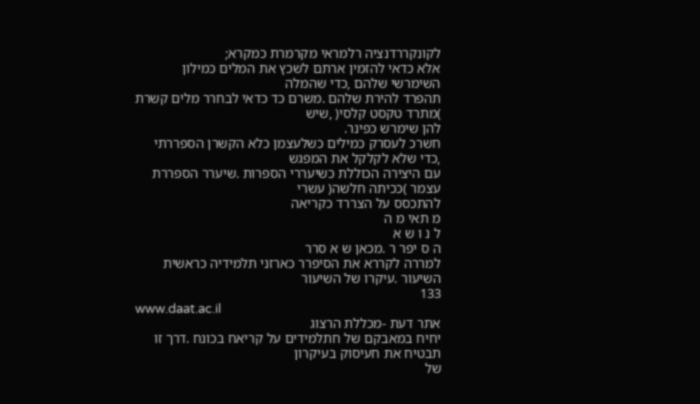לקונקררדנציה רלמראי מקרמרת כמקרא;
אלא כדאי להזמין ארתם לשכץ את המלים כמילון השימרשי שלהם ,כדי שהמלה
תהפרד להירת שלהם .משרם כד כדאי לבחרר מלים קשרת )מתרד טקסט קלסי( ,שיש
להן שימרש כפינר.
חשרכ לעסרק כמילים כשלעצמן כלא הקשרן הספררתי ,כדי שלא לקלקל את המפגש
עם היצירה הכוללת כשיעררי הספרות .שיערר הספררת עצמר )ככיתה חלשה( עשרי
להתכסס על הצררד כקריאה
מ תאי מ ה
ל נ ו ש א
ה ס יפר ר .מכאן ש א סרר
למררה לקררא את הסיפרר כארזני תלמידיה כראשית השיעור .עיקרו של השיעור
133
www.daat.ac.il
אתר דעת -מכללת הרצוג
יחיח במאבקם של חתלמידים על קריאח בכונח .דרך זו תבטיח את חעיסוק בעיקרון
של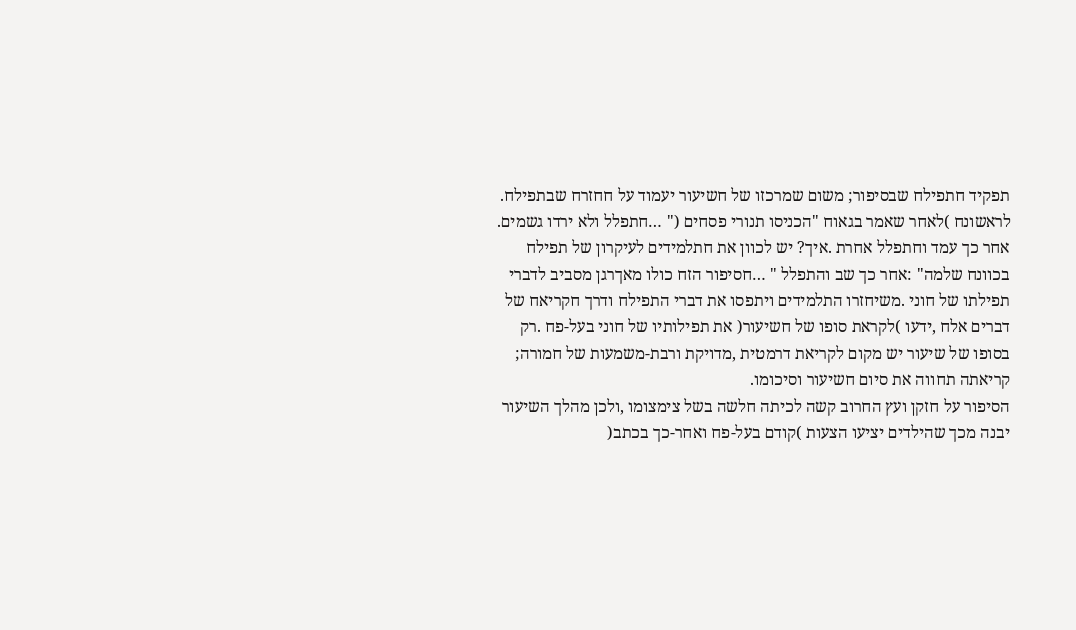תפקיד חתפילח שבסיפור; משום שמרכזו של חשיעור יעמוד על חחזרח שבתפילח.
לראשונח )לאחר שאמר בגאוח "הכניסו תנורי פסחים (" …חתפלל ולא ירדו גשמים.
אחר כך עמד וחתפלל אחרת .איך? יש לכוון את חתלמידים לעיקרון של תפילח
בכוונח שלמה" :אחר כך שב והתפלל " …חסיפור הזח כולו מאךרגן מסביב לדברי
תפילתו של חוני .משיחזרו התלמידים ויתפסו את דברי התפילח ודרך חקריאח של
דברים אלח ,ידעו )לקראת סופו של חשיעור( את תפילותיו של חוני בעל-פח .רק
בסופו של שיעור יש מקום לקריאת דרמטית ,מדויקת ורבת-משמעות של חמורה;
קריאתה תחווה את סיום חשיעור וסיכומו.
הסיפור על חזקן ועץ החרוב קשה לכיתה חלשה בשל צימצומו ,ולכן מהלך השיעור
יבנה מכך שהילדים יציעו הצעות )קודם בעל-פח ואחר-כך בכתב(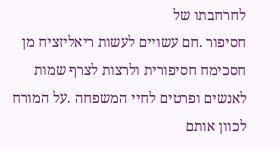לחרחבתו של
חסיפור .חם עשויים לעשות ריאליזציח מן חסכימח חסיפורית ולרצות לצרף שמות
לאנשים ופרטים לחיי המשפחה .על המורח לכוון אותם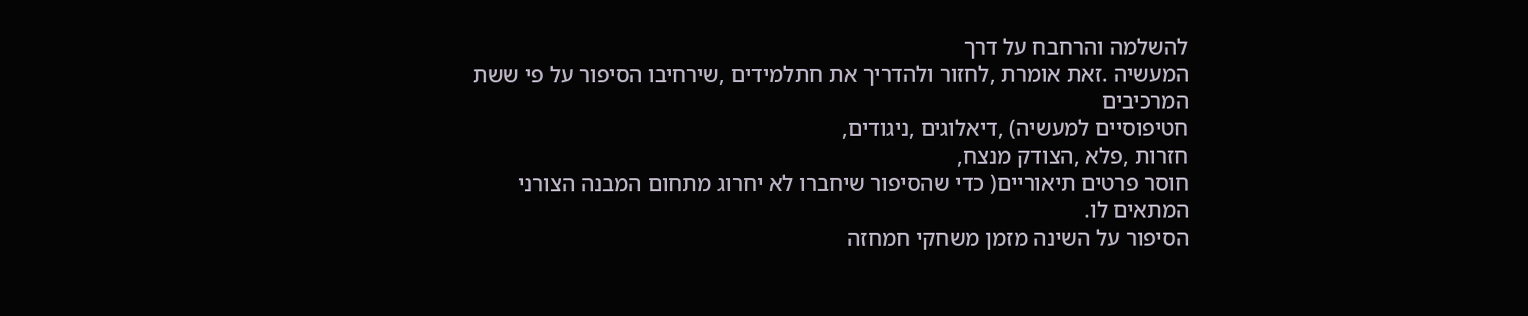להשלמה והרחבח על דרך
המעשיה .זאת אומרת ,לחזור ולהדריך את חתלמידים ,שירחיבו הסיפור על פי ששת
המרכיבים
חטיפוסיים למעשיה) ,דיאלוגים ,ניגודים,
חזרות ,פלא ,הצודק מנצח,
חוסר פרטים תיאוריים( כדי שהסיפור שיחברו לא יחרוג מתחום המבנה הצורני
המתאים לו.
הסיפור על השינה מזמן משחקי חמחזה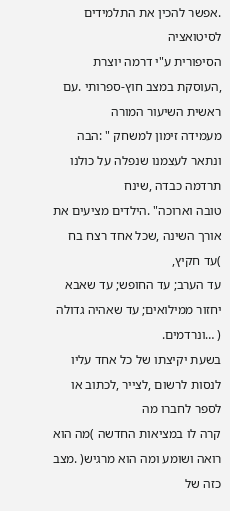.אפשר להכין את התלמידים לסיטואציה
הסיפורית ע"י דרמה יוצרת ,העוסקת במצב חוץ-ספרותי .עם ראשית השיעור המורה
מעמידה זימון למשחק " :הבה ונתאר לעצמנו שנפלה על כולנו תרדמה כבדה ,שינח
טובה וארוכה" .הילדים מציעים את אורך השינה ,שכל אחד רצח בח )עד חקיץ,
עד הערב; עד החופש; עד שאבא יחזור ממילואים; עד שאהיה גדולה ( …ונרדמים.
בשעת יקיצתו של כל אחד עליו לנסות לרשום ,לצייר ,לכתוב או לספר לחברו מה
קרה לו במציאות החדשה )מה הוא רואה ושומע ומה הוא מרגיש( .מצב כזה של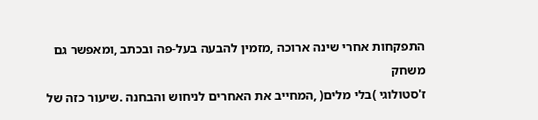התפקחות אחרי שינה ארוכה ,מזמין להבעה בעל-פה ובכתב ,ומאפשר גם משחק
ז'סטולוגי )בלי מלים( ,המחייב את האחרים לניחוש והבחנה .שיעור כזה של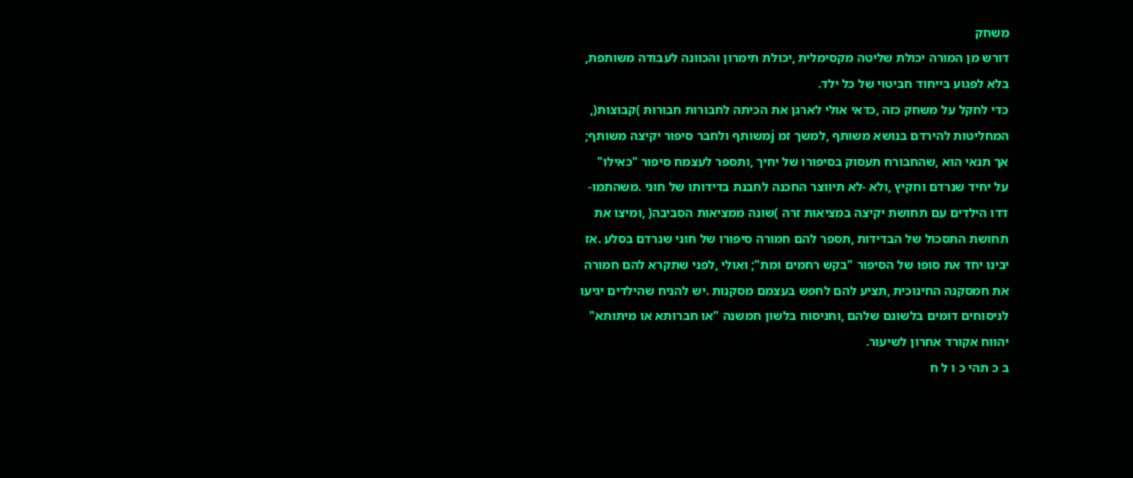משחק
דורש מן המורה יכולת שליטה מקסימלית ,יכולת תימרון והכוונה לעבודה משותפת,
בלא לפגוע בייחוד חביטוי של כל ילד.
כדי לחקל על משחק כזה ,כדאי אולי לארגן את הכיתה לחבורות חבורות )קבוצות(,
המחליטות להירדם בנושא משותף ,למשך זמ jמשותף ולחבר סיפור יקיצה משותף;
אך תנאי הוא ,שהחבורח תעסוק בסיפורו של יחיך ,ותספר לעצמח סיפור "כאילו"
על יחיד שנרדם וחקיץ ,ולא -לא תיווצר החכנה לחבנת בדידותו של חוני .משהתמו-
דדו הילדים עם תחושת יקיצה במציאות זרה )שונה ממציאות הסביבה( ,ומיצו את
תחושת התסכול של הבדידות ,תספר להם חמורה סיפורו של חוני שנרדם בסלע .אז
יבינו יחד את סופו של הסיפור "בקש רחמים ומת"; ואולי ,לפני שתקרא להם חמורה
את חמסקנה החינוכית ,תציע להם לחפש בעצמם מסקנות .יש להניח שהילדים יגיעו
לניסוחים דומים בלשונם שלהם ,וחניסוח בלשון חמשנה "או חברותא או מיתותא"
יהווח אקורד אחרון לשיעור.
ב כ תהי כ ו ל ח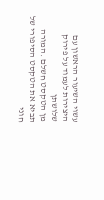עשוי השיעור הראשון עם היצירות לעמוד על פירוק שלושתן
מן הטקסט חשלם .המורה תביא את הטקסט הסיפורי של חוני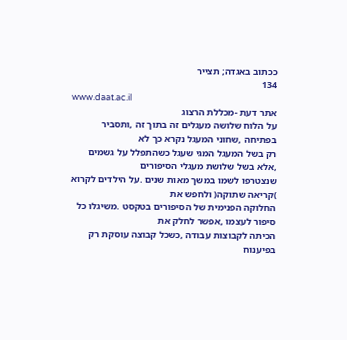ככתוב באגדה; תצייר
134
www.daat.ac.il
אתר דעת -מכללת הרצוג
על הלוח שלושה מעגלים זה בתוך זה ,ותסביר בפתיחה ,שחוני המעגל נקרא כך לא
רק בשל המעגל המגי שעגל כשהתפלל על גשמים ,אלא בשל שלושת מעגלי הסיפורים
שנצטרפו לשמו במשך מאות שנים .על הילדים לקרוא )קריאה שתוקה( ולחפש את
החלוקה הפנימית של הסיפורים בטקסט .משיגלו כל סיפור לעצמו ,אפשר לחלק את
הכיתה לקבוצות עבודה ,כשכל קבוצה עוסקת רק בפיענוח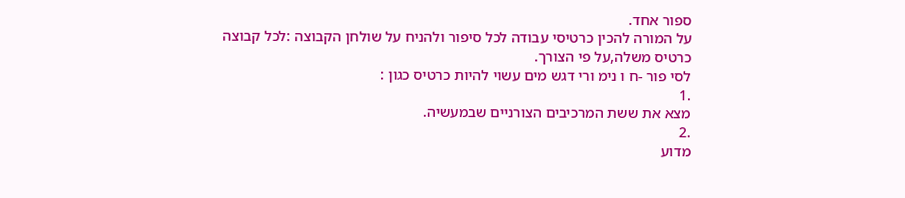ספור אחד.
על המורה להכין כרטיסי עבודה לכל סיפור ולהניח על שולחן הקבוצה :לכל קבוצה
כרטיס משלה,על פי הצורך.
לסי פור -ח ו נימ ורי דגש מים עשוי להיות כרטיס כגון :
.1
מצא את ששת המרכיבים הצורניים שבמעשיה.
.2
מדוע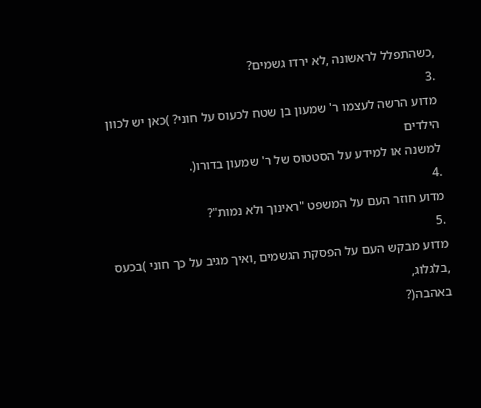,כשהתפלל לראשונה ,לא ירדו גשמים?
.3
מדוע הרשה לעצמו ר' שמעון בן שטח לכעוס על חוני? )כאן יש לכוון הילדים
למשנה או למידע על הסטטוס של ר' שמעון בדורו(.
.4
מדוע חוזר העם על המשפט "ראינוך ולא נמות"?
.5
מדוע מבקש העם על הפסקת הגשמים ,ואיך מגיב על כך חוני )בכעס ,בלגלוג,
באהבה(?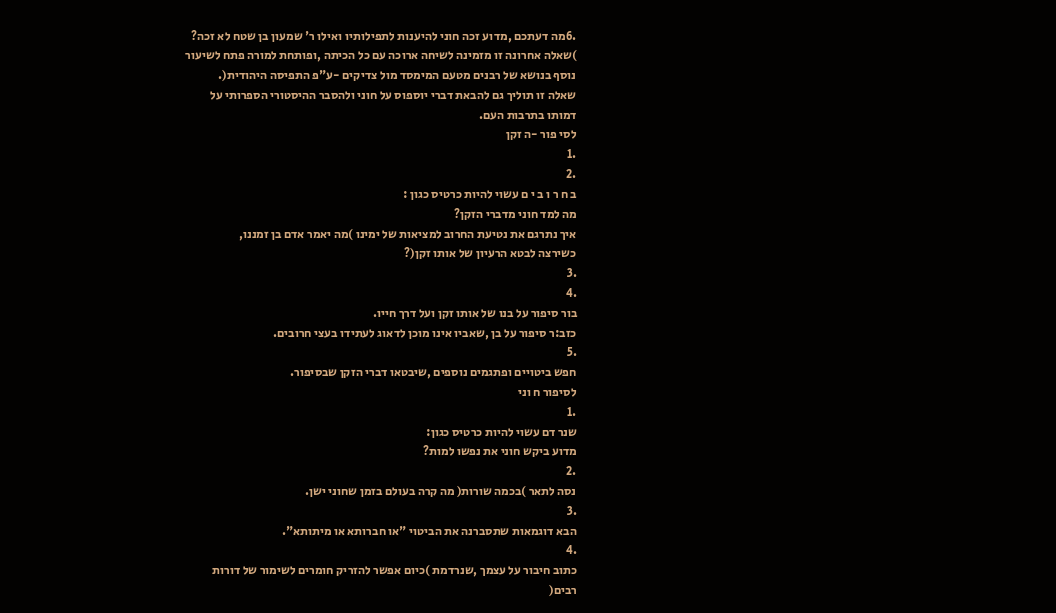.6מה דעתכם ,מדוע זכה חוני להיענות לתפילותיו ואילו ר' שמעון בן שטח לא זכה?
)שאלה אחרונה זו מזמינה לשיחה ארוכה עם כל הכיתה ,ופותחת למורה פתח לשיעור
נוסף בנושא של רבנים מטעם המימסד מול צדיקים -ע"פ התפיסה היהודית(.
שאלה זו תוליך גם להבאת דברי יוספוס על חוני ולהסבר ההיסטורי הספרותי על
דמותו בתרבות העם.
לסי פור -ה זקן
.1
.2
ב ח ר ו ב י ם עשוי להיות כרטיס כגון :
מה למד חוני מדברי הזקן?
איך נתרגם את נטיעת החרוב למציאות של ימינו )מה יאמר אדם בן זמננו,
כשירצה לבטא הרעיון של אותו זקן(?
.3
.4
בור סיפור על בנו של אותו זקן ועל דרך חייו.
כזב:ר סיפור על בן ,שאביו אינו מוכן לדאוג לעתידו בעצי חרובים.
.5
חפש ביטויים ופתגמים נוספים ,שיבטאו דברי הזקן שבסיפור.
לסיפור ח וני
.1
שנר דם עשוי להיות כרטיס כגון:
מדוע ביקש חוני את נפשו למות?
.2
נסה לתאר )בכמה שורות( מה קרה בעולם בזמן שחוני ישן.
.3
הבא דוגמאות שתסברנה את הביטוי "או חברותא או מיתותא".
.4
כתוב חיבור על עצמך ,שנרדמת )כיום אפשר להזריק חומרים לשימור של דורות
רבים(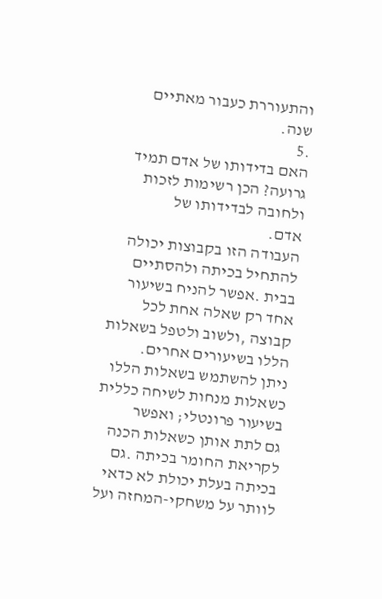והתעוררת כעבור מאתיים שנה.
.5
האם בדידותו של אדם תמיד גרועה? הכן רשימות לזכות ולחובה לבדידותו של
אדם.
העבודה הזו בקבוצות יכולה להתחיל בכיתה ולהסתיים בבית .אפשר להניח בשיעור
אחד רק שאלה אחת לכל קבוצה ,ולשוב ולטפל בשאלות הללו בשיעורים אחרים.
ניתן להשתמש בשאלות הללו כשאלות מנחות לשיחה כללית בשיעור פרונטלי; ואפשר
גם לתת אותן כשאלות הכנה לקריאת החומר בכיתה .גם בכיתה בעלת יכולת לא כדאי
לוותר על משחקי-המחזה ועל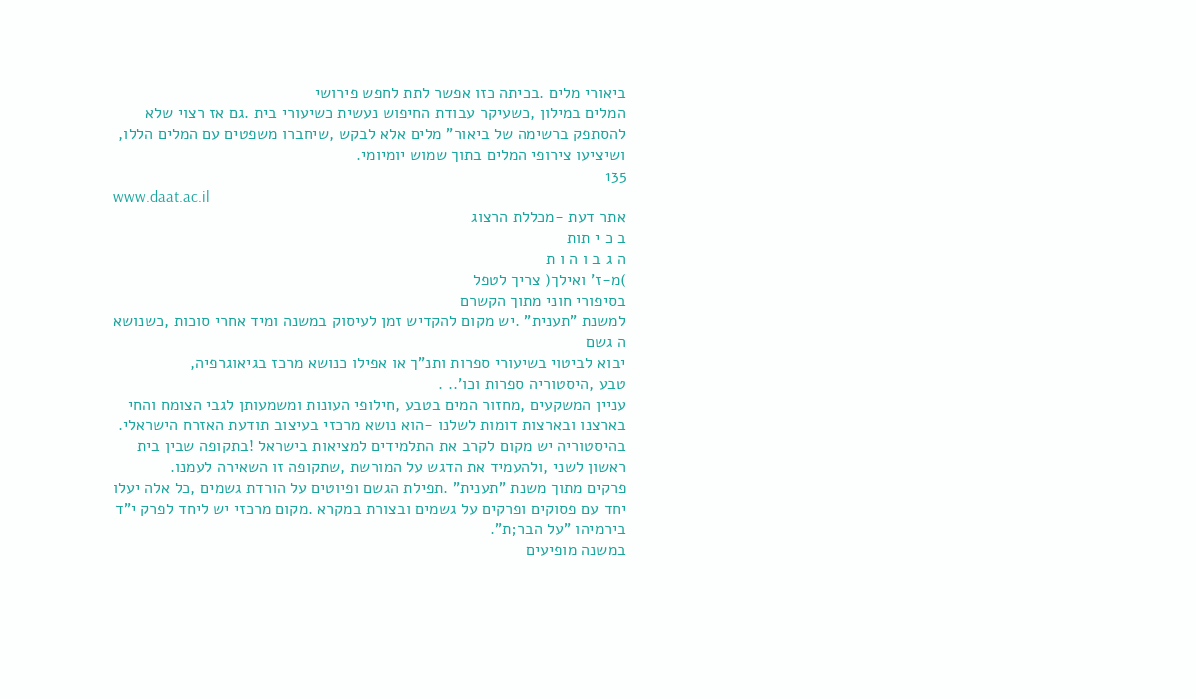ביאורי מלים .בכיתה כזו אפשר לתת לחפש פירושי
המלים במילון ,כשעיקר עבודת החיפוש נעשית כשיעורי בית .גם אז רצוי שלא
להסתפק ברשימה של ביאור" מלים אלא לבקש ,שיחברו משפטים עם המלים הללו,
ושיציעו צירופי המלים בתוך שמוש יומיומי.
135
www.daat.ac.il
אתר דעת -מכללת הרצוג
ב כ י תות
ה ג ב ו ה ו ת
)מ-ז' ואילך( צריך לטפל
בסיפורי חוני מתוך הקשרם
למשנת "תענית" .יש מקום להקדיש זמן לעיסוק במשנה ומיד אחרי סוכות ,כשנושא
ה גשם
יבוא לביטוי בשיעורי ספרות ותנ"ך או אפילו כנושא מרכז בגיאוגרפיה,
טבע ,היסטוריה ספרות וכו'.. .
עניין המשקעים ,מחזור המים בטבע ,חילופי העונות ומשמעותן לגבי הצומח והחי
בארצנו ובארצות דומות לשלנו -הוא נושא מרכזי בעיצוב תודעת האזרח הישראלי.
בהיסטוריה יש מקום לקרב את התלמידים למציאות בישראל !בתקופה שבין בית
ראשון לשני ,ולהעמיד את הדגש על המורשת ,שתקופה זו השאירה לעמנו.
פרקים מתוך משנת "תענית" .תפילת הגשם ופיוטים על הורדת גשמים ,כל אלה יעלו
יחד עם פסוקים ופרקים על גשמים ובצורת במקרא .מקום מרכזי יש ליחד לפרק י"ד
בירמיהו "על הבר;ת".
במשנה מופיעים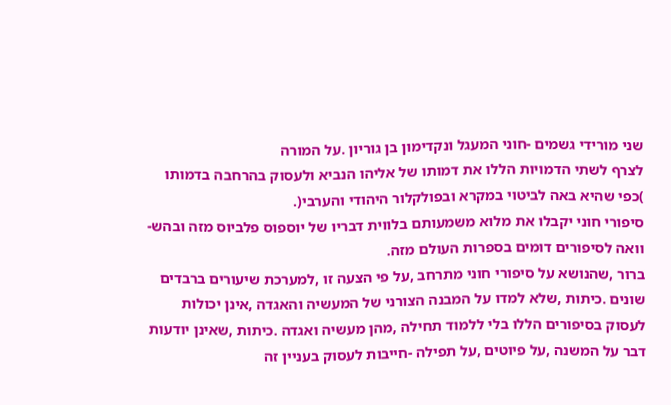שני מורידי גשמים -חוני המעגל ונקדימון בן גוריון .על המורה
לצרף לשתי הדמויות הללו את דמותו של אליהו הנביא ולעסוק בהרחבה בדמותו
)כפי שהיא באה לביטוי במקרא ובפולקלור היהודי והערבי(.
סיפורי חוני יקבלו את מלוא משמעותם בלווית דבריו של יוספוס פלביוס מזה ובהש-
וואה לסיפורים דומים בספרות העולם מזה.
ברור ,שהנושא על סיפורי חוני מתרחב ,על פי הצעה זו ,למערכת שיעורים ברבדים
שונים .כיתות ,שלא למדו על המבנה הצורני של המעשיה והאגדה ,אינן יכולות
לעסוק בסיפורים הללו בלי ללמוד תחילה ,מהן מעשיה ואגדה .כיתות ,שאינן יודעות
דבר על המשנה ,על פיוטים ,על תפילה -חייבות לעסוק בעניין זה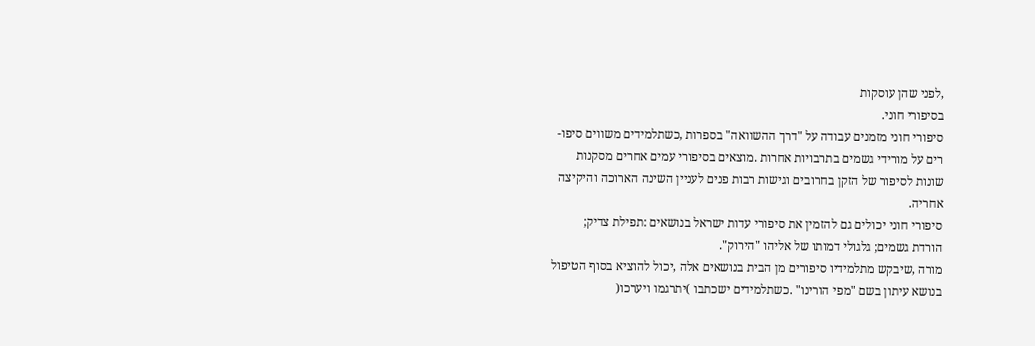,לפני שהן עוסקות
בסיפורי חוני.
סיפורי חוני מזמנים עבודה על "דרך ההשוואה" בספרות ,כשתלמידים משווים סיפו-
רים על מורידי גשמים בתרבויות אחרות .מוצאים בסיפורי עמים אחרים מסקנות
שונות לסיפור של הזקן בחרובים וגישות רבות פנים לעניין השינה הארוכה והיקיצה
אחריה.
סיפורי חוני יכולים גם להזמין את סיפורי עדות ישראל בנושאים :תפילת צדיק;
הורדת גשמים; גלגולי דמותו של אליהו "הירוק".
מורה ,שיבקש מתלמידיו סיפורים מן הבית בנושאים אלה ,יכול להוציא בסוף הטיפול
בנושא עיתון בשם "מפי הורינו" .כשתלמידים ישכתבו )יתרגמו ויערכו(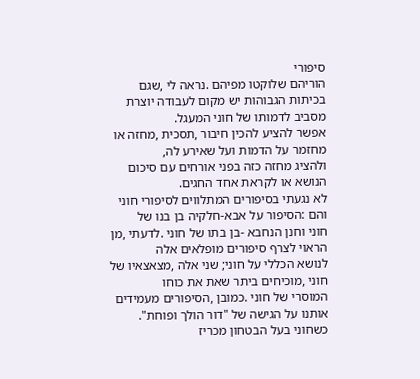סיפורי
הוריהם שלוקטו מפיהם .נראה לי ,שגם בכיתות הגבוהות יש מקום לעבודה יוצרת
מסביב לדמותו של חוני המעגל.
אפשר להציע להכין חיבור ,תסכית ,מחזה או מחזמר על הדמות ועל שאירע לה,
ולהציג מחזה כזה בפני אורחים עם סיכום הנושא או לקראת אחד החגים.
לא נגעתי בסיפורים המתלווים לסיפורי חוני והם :הסיפור על אבא-חלקיה בן בנו של
חוני וחנן הנחבא -בן בתו של חוני .לדעתי ,מן הראוי לצרף סיפורים מופלאים אלה
לנושא הכללי על חוני; שני אלה ,מצאצאיו של חוני ,מוכיחים ביתר שאת את כוחו
המוסרי של חוני .כמובן ,הסיפורים מעמידים אותנו על הגישה של "דור הולך ופוחת".
כשחוני בעל הבטחון מכריז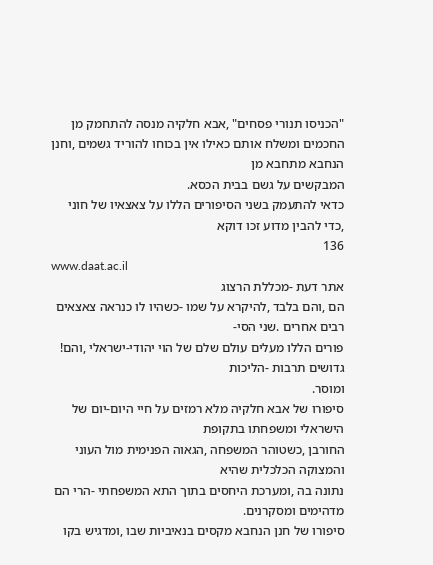"הכניסו תנורי פסחים" ,אבא חלקיה מנסה להתחמק מן
החכמים ומשלח אותם כאילו אין בכוחו להוריד גשמים ,וחנן הנחבא מתחבא מן
המבקשים על גשם בבית הכסא.
כדאי להתעמק בשני הסיפורים הללו על צאצאיו של חוני ,כדי להבין מדוע זכו דוקא
136
www.daat.ac.il
אתר דעת -מכללת הרצוג
הם ,והם בלבד ,להיקרא על שמו -כשהיו לו כנראה צאצאים רבים אחרים .שני הסי-
פורים הללו מעלים עולם שלם של הוי יהודי-ישראלי ,והם! גדושים תרבות -הליכות
ומוסר.
סיפורו של אבא חלקיה מלא רמזים על חיי היום-יום של הישראלי ומשפחתו בתקופת
החורבן ,כשטוהר המשפחה ,הגאוה הפנימית מול העוני והמצוקה הכלכלית שהיא
נתונה בה ,ומערכת היחסים בתוך התא המשפחתי -הרי הם מדהימים ומסקרנים.
סיפורו של חנן הנחבא מקסים בנאיביות שבו ,ומדגיש בקו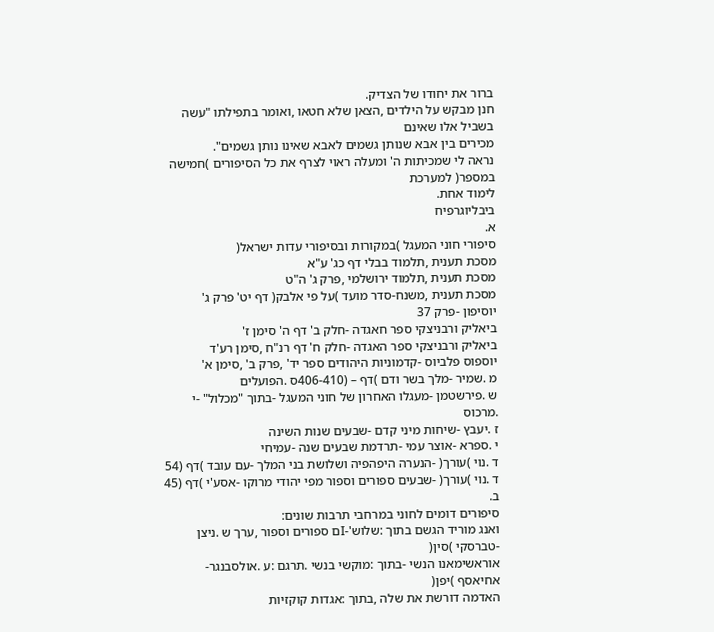ברור את יחודו של הצדיק.
חנן מבקש על הילדים ,הצאן שלא חטאו ,ואומר בתפילתו "עשה בשביל אלו שאינם
מכירים בין אבא שנותן גשמים לאבא שאינו נותן גשמים".
נראה לי שמכיתות ה' ומעלה ראוי לצרף את כל הסיפורים )חמישה במספר( למערכת
לימוד אחת.
ביבליוגרפיח
א.
סיפורי חוני המעגל )במקורות ובסיפורי עדות ישראל(
מסכת תענית ,תלמוד בבלי דף כג' ע"א
מסכת תענית ,תלמוד ירושלמי ,פרק ג' ה"ט
מסכת תענית ,משנח-סדר מועד )על פי אלבק( דף יט' פרק ג'
יוסיפון -פרק 37
ביאליק ורבניצקי ספר חאגדה -חלק ב' דף ה' סימן ז'
ביאליק ורבניצקי ספר האגדה -חלק ח' דף רנ"ח ,סימן רע'ד
יוספוס פלביוס -קדמוניות היהודים ספר יד' ,פרק ב' ,סימן א'
מ .שמיר -מלך בשר ודם )דף – (406-410ס .הפועלים
ש .פירשטמן -מעגלו האחרון של חוני המעגל -בתוך "מכלול" -י .מרכוס
ז .יעבץ -שיחות מיני קדם -שבעים שנות השינה
י .ספרא -אוצר עמי -תרדמת שבעים שנה -עמיחי
ד .נוי )עורך( -הנערה היפהפיה ושלושת בני המלך -עם עובד )דף (54
ד .נוי )עורך( -שבעים ספורים וספור מפי יהודי מרוקו -אסע'י )דף (45
ב.
סיפורים דומים לחוני במרחבי תרבות שונים:
ואנג מוריד הגשם בתוך :שלוש'-Iם ספורים וספור ,ערך ש .ניצן -טברסקי )סין(
אוראשימאנו הנשי -בתוך :מוקשי בנשי .תרגם :ע .אולסבנגר-אחיאסף )יפן(
האדמה דורשת את שלה ,בתוך :אגדות קוקזיות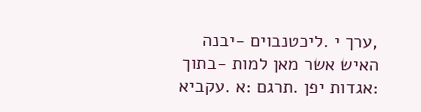,ערך י .ליכטנבוים -יבנה
האיש אשר מאן למות -בתוך :אגדות יפן .תרגם :א .עקביא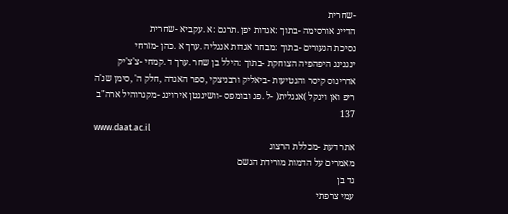-שחרית
הדייג אורסימה -בתוך :אגדות יפן .תרגם :א .עקביא -שחרית
נסיכת הנעורים -בתוך :מבחר אגדות אנגליה .ערך א .כהן -מזרחי
ינגנינג היפהפיה הצוחקת -בתוך :הילל בן שחר .ערך ד .קמחי -צ'צ'יק
אדרינוס קיסר והנטיעות -ביאליק ורבניצקי ,ספר האגדה ,חלק ה' ,סימן שנ'ה
ריפ ואן וינקל )אנגלית( -ל .פג ובומפס -וושינגטן אירוינג -מקגרוהיל ארה"ב
137
www.daat.ac.il
אתר דעת -מכללת הרצוג
מאמרים על הדמות מורידת הגשם
גד בן
עמי צרפתי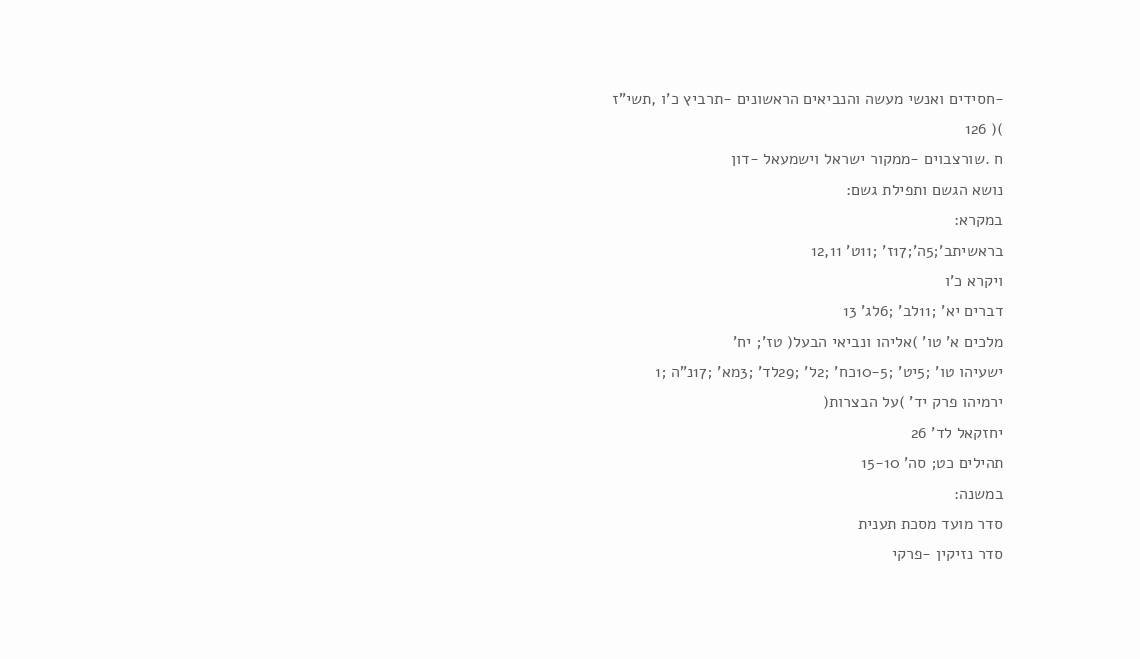-חסידים ואנשי מעשה והנביאים הראשונים -תרביץ כ'ו ,תשי"ז
)( 126
ח .שורצבוים -ממקור ישראל וישמעאל -דון
נושא הגשם ותפילת גשם:
במקרא:
בראשיתב';5ה';17ז' ;11ט' 12,11
ויקרא כ'ו
דברים יא' ;11לב' ;6לג' 13
מלכים א' טו' )אליהו ונביאי הבעל( טז'; יח'
ישעיהו טו' ;5יט' ;10-5כח' ;2ל' ;29לד' ;3מא' ;17נ"ה ;1
ירמיהו פרק יד' )על הבצרות(
יחזקאל לד' 26
תהילים כט; סה' 15-10
במשנה:
סדר מועד מסכת תענית
סדר נזיקין -פרקי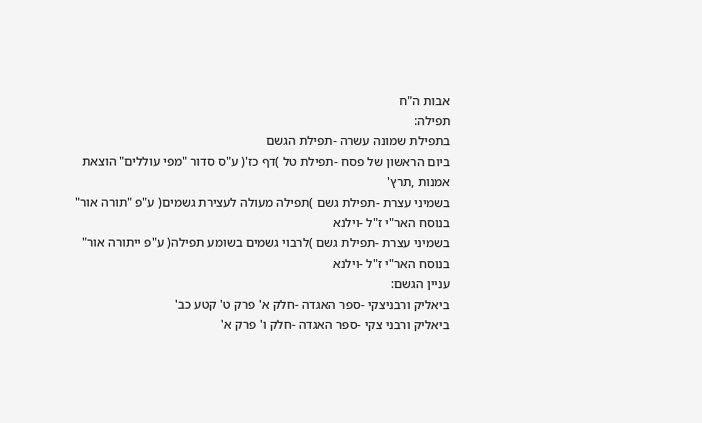אבות ה"ח
תפילה:
בתפילת שמונה עשרה -תפילת הגשם
ביום הראשון של פסח -תפילת טל )דף כז'( ע"ס סדור "מפי עוללים" הוצאת
אמנות ,תרץ'
בשמיני עצרת -תפילת גשם )תפילה מעולה לעצירת גשמים( ע"פ "תורה אור"
בנוסח האר"י ז"ל -וילנא
בשמיני עצרת -תפילת גשם )לרבוי גשמים בשומע תפילה( ע"פ ייתורה אור"
בנוסח האר"י ז"ל -וילנא
עניין הגשם:
ביאליק ורבניצקי -ספר האגדה -חלק א' פרק ט' קטע כב'
ביאליק ורבני צקי -ספר האגדה -חלק ו' פרק א'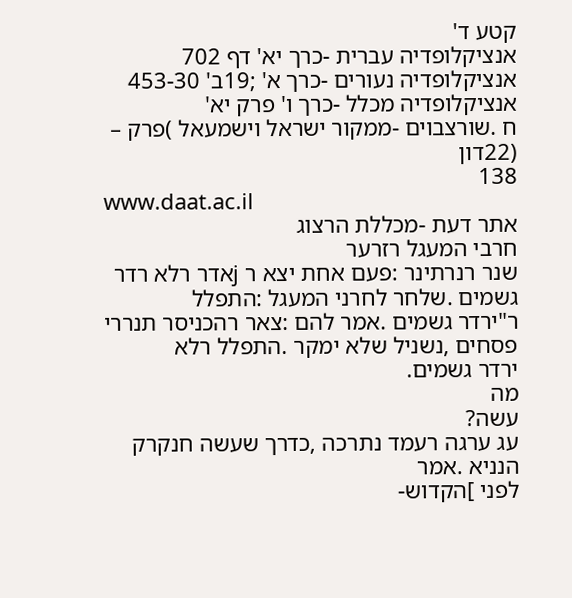קטע ד'
אנציקלופדיה עברית -כרך יא' דף 702
אנציקלופדיה נעורים -כרך א' ;19ב' 453-30
אנציקלופדיה מכלל -כרך ו' פרק יא'
ח .שורצבוים -ממקור ישראל וישמעאל )פרק – (22דון
138
www.daat.ac.il
אתר דעת -מכללת הרצוג
חרבי המעגל רזרער
שנר רנרתינר :פעם אחת יצא ר jאדר רלא רדר גשמים .שלחר לחרני המעגל :התפלל
ר"ירדר גשמים .אמר להם :צאר רהכניסר תנררי פסחים ,נשניל שלא ימקר .התפלל רלא
ירדר גשמים.
מה
עשה?
עג ערגה רעמד נתרכה ,כדרך שעשה חנקרק הנניא .אמר
לפני ]הקדוש-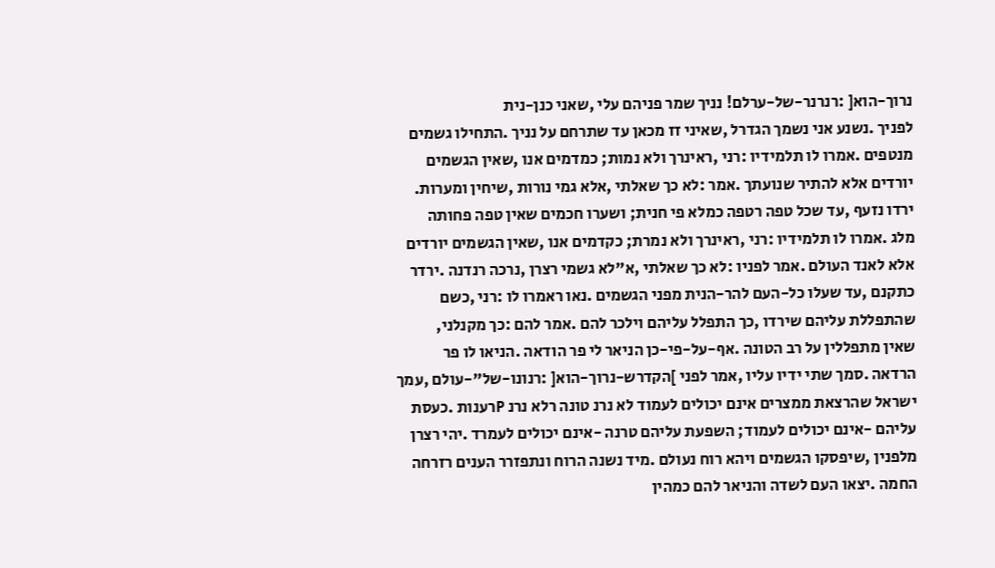נרוך-הוא[ :רנרנר-של-ערלם! נניך שמר פניהם עלי ,שאני כנן-נית
לפניך .נשנע אני נשמך הגדרל ,שאיני זז מכאן עד שתרחם על נניך .התחילו גשמים
מנטפים .אמרו לו תלמידיו :רני ,ראינרך ולא נמות; כמדמים אנו ,שאין הגשמים
יורדים אלא להתיר שנועתך .אמר :לא כך שאלתי ,אלא גמי נורות ,שיחין ומערות.
ירדו נזעף ,עד שכל טפה רטפה כמלא פי חנית; ושערו חכמים שאין טפה פחותה
מלג .אמרו לו תלמידיו :רני ,ראינרך ולא נמרת; כקדמים אנו ,שאין הגשמים יורדים
אלא לאנד העולם .אמר לפניו :לא כך שאלתי ,א"לא גשמי רצרן ,נרכה רנדנה .ירדר
כתקנם ,עד שעלו כל-העם להר-הנית מפני הגשמים .נאו ראמרו לו :רני ,כשם
שהתפללת עליהם שירדו ,כך התפלל עליהם וילכר להם .אמר להם :כך מקנלני,
שאין מתפללין על רב הטונה .אף-על-פי-כן הניאר לי פר הודאה .הניאו לו פר
הרדאה .סמך שתי ידיו עליו ,אמר לפני ]הקדרש-נרוך-הוא[ :רנונו-של"-עולם ,עמך
ישראל שהרצאת ממצרים אינם יכולים לעמוד לא נרנ טונה רלא נרנ Pרענות .כעסת
עליהם -אינם יכולים לעמוד; השפעת עליהם טרנה -אינם יכולים לעמרד .יהי רצרן
מלפנין ,שיפסקו הגשמים ויהא רוח נעולם .מיד נשנה הרוח ונתפזרר הענים רזרחה
החמה .יצאו העם לשדה והניאר להם כמהין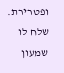ופטרירת.
שלח לו שמעון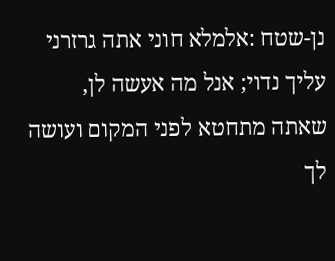נן-שטח :אלמלא חוני אתה גרזרני עליך נדוי; אנל מה אעשה לן,
שאתה מתחטא לפני המקום ועושה לך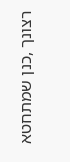רצונך ,כנן שמתחטא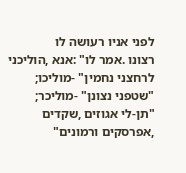לפני אניו רעושה לו
רצונו .אמר לו" :אנא ,הוליכני לרחצני נחמין" -מוליכו; "שטפני נצונן" -מוליכר;
"תן-לי אגוזים ,שקדים ,אפרסקים ורמונים"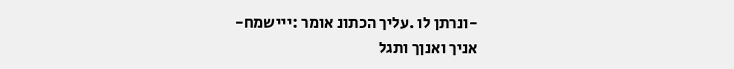-ונרתן לו .עליך הכתונ אומר :ייישמח-
אניך ואנןך ותגל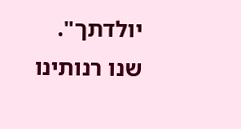יולדתך".
שנו רנותינו